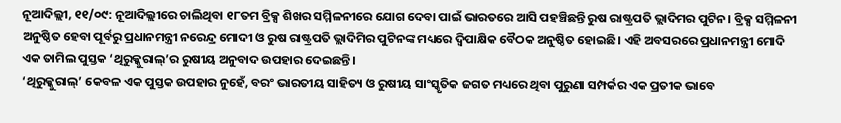ନୂଆଦିଲ୍ଲୀ, ୧୧/୦୯: ନୂଆଦିଲ୍ଲୀରେ ଚାଲିଥିବା ୧୮ତମ ବ୍ରିକ୍ସ ଶିଖର ସମ୍ମିଳନୀରେ ଯୋଗ ଦେବା ପାଇଁ ଭାରତରେ ଆସି ପହଞ୍ଚିଛନ୍ତି ରୁଷ ରାଷ୍ଟ୍ରପତି ଭ୍ଲାଦିମର ପୁଟିନ। ବ୍ରିକ୍ସ ସମ୍ମିଳନୀ ଅନୁଷ୍ଠିତ ହେବା ପୂର୍ବରୁ ପ୍ରଧାନମନ୍ତ୍ରୀ ନରେନ୍ଦ୍ର ମୋଦୀ ଓ ରୁଷ ରାଷ୍ଟ୍ରପତି ଭ୍ଲାଦିମିର ପୁଟିନଙ୍କ ମଧ୍ୟରେ ଦ୍ୱିପାକ୍ଷିକ ବୈଠକ ଅନୁଷ୍ଠିତ ହୋଇଛି। ଏହି ଅବସରରେ ପ୍ରଧାନମନ୍ତ୍ରୀ ମୋଦି ଏକ ତାମିଲ ପୁସ୍ତକ ‘ଥିରୁକ୍କୁରାଲ୍’ର ରୁଷୀୟ ଅନୁବାଦ ଉପହାର ଦେଇଛନ୍ତି।
‘ଥିରୁକ୍କୁରାଲ୍’ କେବଳ ଏକ ପୁସ୍ତକ ଉପହାର ନୁହେଁ, ବରଂ ଭାରତୀୟ ସାହିତ୍ୟ ଓ ରୁଷୀୟ ସାଂସ୍କୃତିକ ଜଗତ ମଧ୍ୟରେ ଥିବା ପୁରୁଣା ସମ୍ପର୍କର ଏକ ପ୍ରତୀକ ଭାବେ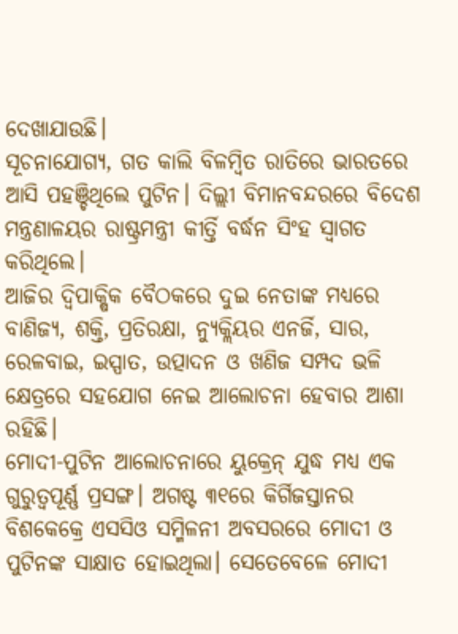ଦେଖାଯାଉଛି।
ସୂଚନାଯୋଗ୍ୟ, ଗତ କାଲି ବିଳମ୍ବିତ ରାତିରେ ଭାରତରେ ଆସି ପହଞ୍ଚିଥିଲେ ପୁଟିନ। ଦିଲ୍ଲୀ ବିମାନବନ୍ଦରରେ ବିଦେଶ ମନ୍ତ୍ରଣାଳୟର ରାଷ୍ଟ୍ରମନ୍ତ୍ରୀ କୀର୍ତ୍ତି ବର୍ଦ୍ଧନ ସିଂହ ସ୍ୱାଗତ କରିଥିଲେ।
ଆଜିର ଦ୍ୱିପାକ୍ଷିକ ବୈଠକରେ ଦୁଇ ନେତାଙ୍କ ମଧ୍ୟରେ ବାଣିଜ୍ୟ, ଶକ୍ତି, ପ୍ରତିରକ୍ଷା, ନ୍ୟୁକ୍ଲିୟର ଏନର୍ଜି, ସାର, ରେଳବାଇ, ଇସ୍ପାତ, ଉତ୍ପାଦନ ଓ ଖଣିଜ ସମ୍ପଦ ଭଳି କ୍ଷେତ୍ରରେ ସହଯୋଗ ନେଇ ଆଲୋଚନା ହେବାର ଆଶା ରହିଛି।
ମୋଦୀ-ପୁଟିନ ଆଲୋଚନାରେ ୟୁକ୍ରେନ୍ ଯୁଦ୍ଧ ମଧ୍ୟ ଏକ ଗୁରୁତ୍ୱପୂର୍ଣ୍ଣ ପ୍ରସଙ୍ଗ। ଅଗଷ୍ଟ ୩୧ରେ କିର୍ଗିଜସ୍ତାନର ବିଶକେକ୍ରେ ଏସସିଓ ସମ୍ମିଳନୀ ଅବସରରେ ମୋଦୀ ଓ ପୁଟିନଙ୍କ ସାକ୍ଷାତ ହୋଇଥିଲା। ସେତେବେଳେ ମୋଦୀ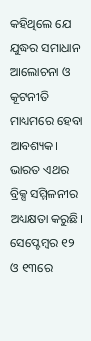କହିଥିଲେ ଯେ ଯୁଦ୍ଧର ସମାଧାନ ଆଲୋଚନା ଓ କୂଟନୀତି ମାଧ୍ୟମରେ ହେବା ଆବଶ୍ୟକ।
ଭାରତ ଏଥର ବ୍ରିକ୍ସ ସମ୍ମିଳନୀର ଅଧ୍ୟକ୍ଷତା କରୁଛି। ସେପ୍ଟେମ୍ବର ୧୨ ଓ ୧୩ରେ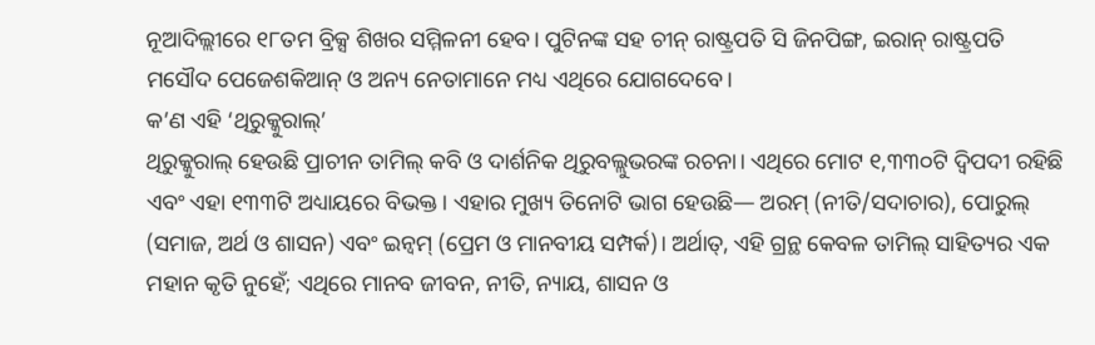ନୂଆଦିଲ୍ଲୀରେ ୧୮ତମ ବ୍ରିକ୍ସ ଶିଖର ସମ୍ମିଳନୀ ହେବ। ପୁଟିନଙ୍କ ସହ ଚୀନ୍ ରାଷ୍ଟ୍ରପତି ସି ଜିନପିଙ୍ଗ, ଇରାନ୍ ରାଷ୍ଟ୍ରପତି ମସୌଦ ପେଜେଶକିଆନ୍ ଓ ଅନ୍ୟ ନେତାମାନେ ମଧ୍ୟ ଏଥିରେ ଯୋଗଦେବେ।
କ’ଣ ଏହି ‘ଥିରୁକ୍କୁରାଲ୍’
ଥିରୁକ୍କୁରାଲ୍ ହେଉଛି ପ୍ରାଚୀନ ତାମିଲ୍ କବି ଓ ଦାର୍ଶନିକ ଥିରୁବଲ୍ଲୁଭରଙ୍କ ରଚନା। ଏଥିରେ ମୋଟ ୧,୩୩୦ଟି ଦ୍ୱିପଦୀ ରହିଛି ଏବଂ ଏହା ୧୩୩ଟି ଅଧ୍ୟାୟରେ ବିଭକ୍ତ। ଏହାର ମୁଖ୍ୟ ତିନୋଟି ଭାଗ ହେଉଛି— ଅରମ୍ (ନୀତି/ସଦାଚାର), ପୋରୁଲ୍ (ସମାଜ, ଅର୍ଥ ଓ ଶାସନ) ଏବଂ ଇନ୍ବମ୍ (ପ୍ରେମ ଓ ମାନବୀୟ ସମ୍ପର୍କ)। ଅର୍ଥାତ୍, ଏହି ଗ୍ରନ୍ଥ କେବଳ ତାମିଲ୍ ସାହିତ୍ୟର ଏକ ମହାନ କୃତି ନୁହେଁ; ଏଥିରେ ମାନବ ଜୀବନ, ନୀତି, ନ୍ୟାୟ, ଶାସନ ଓ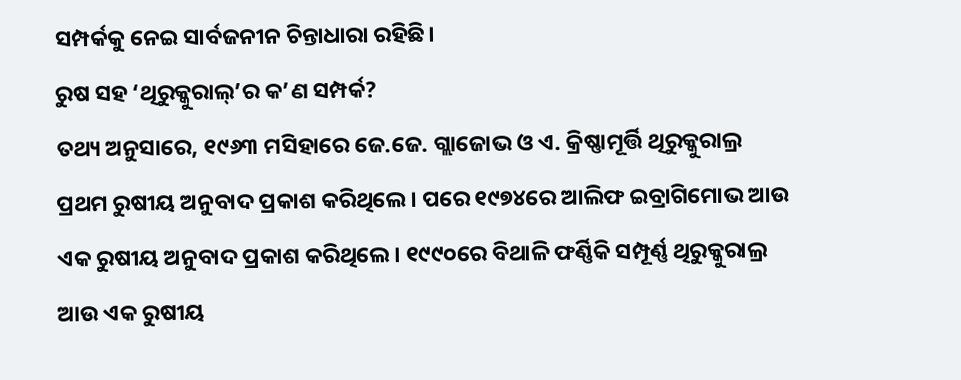ସମ୍ପର୍କକୁ ନେଇ ସାର୍ବଜନୀନ ଚିନ୍ତାଧାରା ରହିଛି।
ରୁଷ ସହ ‘ଥିରୁକ୍କୁରାଲ୍’ର କ’ଣ ସମ୍ପର୍କ?
ତଥ୍ୟ ଅନୁସାରେ, ୧୯୬୩ ମସିହାରେ ଜେ.ଜେ. ଗ୍ଲାଜୋଭ ଓ ଏ. କ୍ରିଷ୍ଣାମୂର୍ତ୍ତି ଥିରୁକ୍କୁରାଲ୍ର ପ୍ରଥମ ରୁଷୀୟ ଅନୁବାଦ ପ୍ରକାଶ କରିଥିଲେ। ପରେ ୧୯୭୪ରେ ଆଲିଫ ଇବ୍ରାଗିମୋଭ ଆଉ ଏକ ରୁଷୀୟ ଅନୁବାଦ ପ୍ରକାଶ କରିଥିଲେ। ୧୯୯୦ରେ ବିଥାଳି ଫର୍ଣ୍ଣିକି ସମ୍ପୂର୍ଣ୍ଣ ଥିରୁକ୍କୁରାଲ୍ର ଆଉ ଏକ ରୁଷୀୟ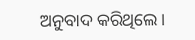ଅନୁବାଦ କରିଥିଲେ।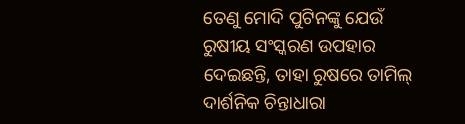ତେଣୁ ମୋଦି ପୁଟିନଙ୍କୁ ଯେଉଁ ରୁଷୀୟ ସଂସ୍କରଣ ଉପହାର ଦେଇଛନ୍ତି, ତାହା ରୁଷରେ ତାମିଲ୍ ଦାର୍ଶନିକ ଚିନ୍ତାଧାରା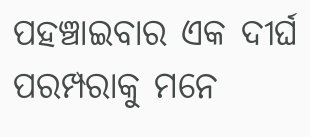ପହଞ୍ଚାଇବାର ଏକ ଦୀର୍ଘ ପରମ୍ପରାକୁ ମନେ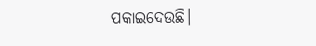ପକାଇଦେଉଛି।